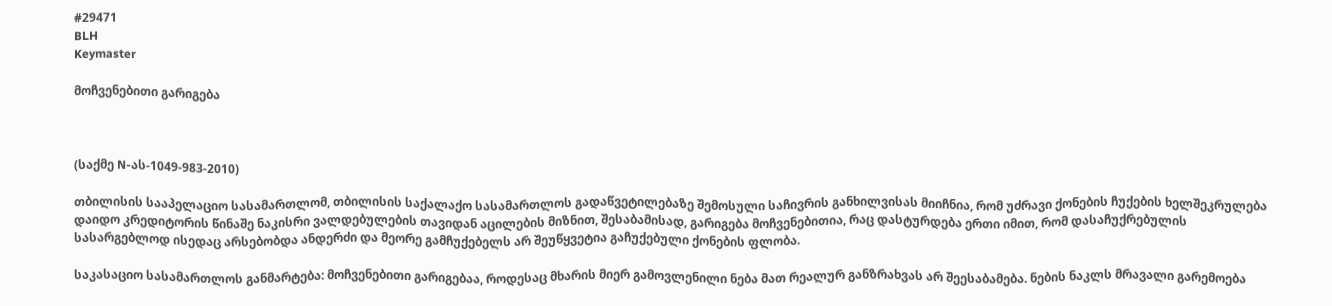#29471
BLH
Keymaster

მოჩვენებითი გარიგება



(საქმე N-ას-1049-983-2010)

თბილისის სააპელაციო სასამართლომ, თბილისის საქალაქო სასამართლოს გადაწვეტილებაზე შემოსული საჩივრის განხილვისას მიიჩნია, რომ უძრავი ქონების ჩუქების ხელშეკრულება დაიდო კრედიტორის წინაშე ნაკისრი ვალდებულების თავიდან აცილების მიზნით, შესაბამისად, გარიგება მოჩვენებითია, რაც დასტურდება ერთი იმით, რომ დასაჩუქრებულის სასარგებლოდ ისედაც არსებობდა ანდერძი და მეორე გამჩუქებელს არ შეუწყვეტია გაჩუქებული ქონების ფლობა.

საკასაციო სასამართლოს განმარტება: მოჩვენებითი გარიგებაა, როდესაც მხარის მიერ გამოვლენილი ნება მათ რეალურ განზრახვას არ შეესაბამება. ნების ნაკლს მრავალი გარემოება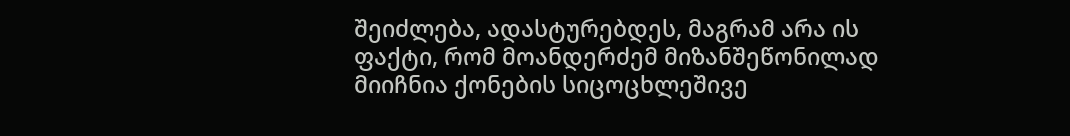შეიძლება, ადასტურებდეს, მაგრამ არა ის ფაქტი, რომ მოანდერძემ მიზანშეწონილად მიიჩნია ქონების სიცოცხლეშივე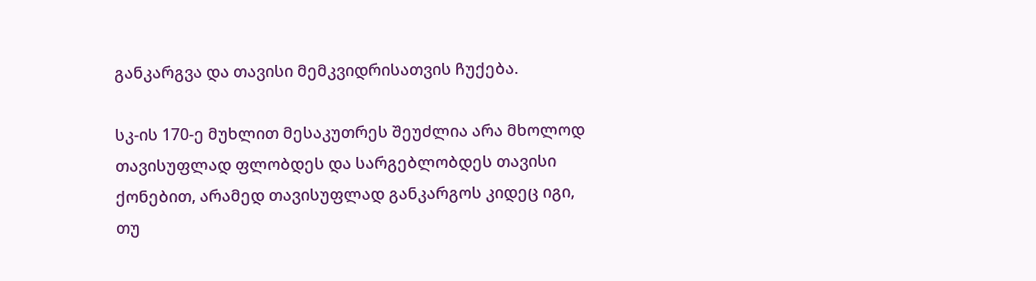განკარგვა და თავისი მემკვიდრისათვის ჩუქება.

სკ-ის 170-ე მუხლით მესაკუთრეს შეუძლია არა მხოლოდ თავისუფლად ფლობდეს და სარგებლობდეს თავისი ქონებით, არამედ თავისუფლად განკარგოს კიდეც იგი, თუ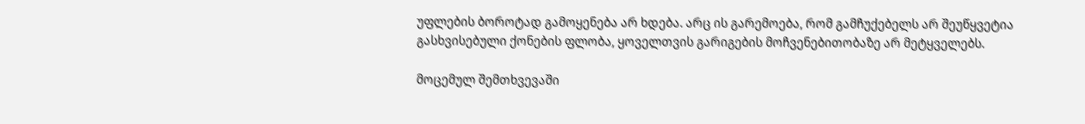უფლების ბოროტად გამოყენება არ ხდება. არც ის გარემოება, რომ გამჩუქებელს არ შეუწყვეტია გასხვისებული ქონების ფლობა, ყოველთვის გარიგების მოჩვენებითობაზე არ მეტყველებს.

მოცემულ შემთხვევაში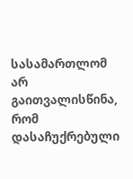სასამართლომ არ გაითვალისწინა, რომ დასაჩუქრებული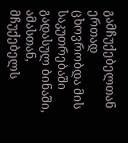გამჩუქებელთან ერთად ცხოვრობდა მის საკუთრებაში გადასულ ბინაში, ამასთან, მჩუქებელს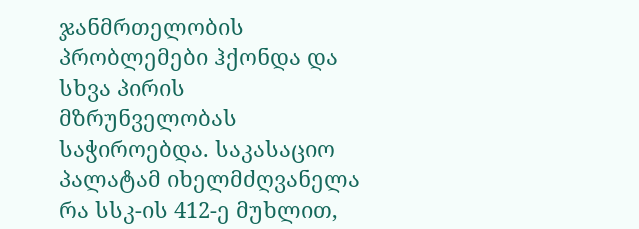ჯანმრთელობის პრობლემები ჰქონდა და სხვა პირის მზრუნველობას საჭიროებდა. საკასაციო პალატამ იხელმძღვანელა რა სსკ-ის 412-ე მუხლით,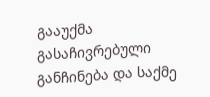გააუქმა გასაჩივრებული განჩინება და საქმე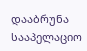დააბრუნა სააპელაციო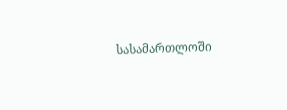სასამართლოში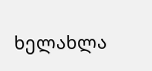ხელახლა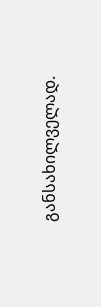განსახილველად.